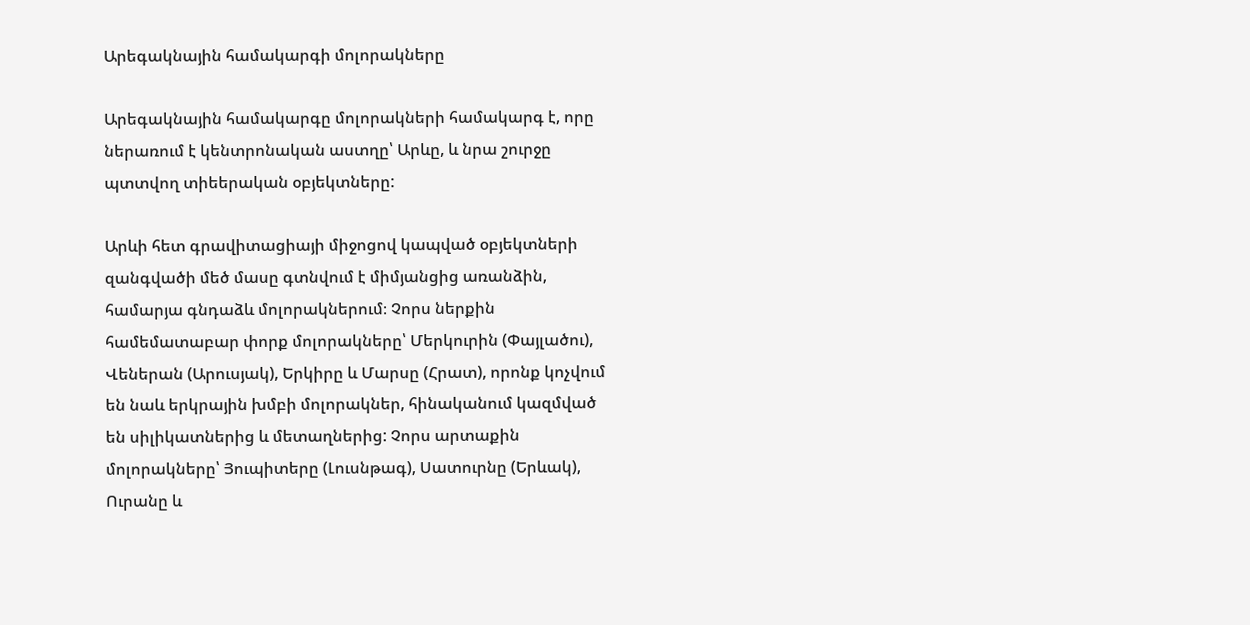Արեգակնային համակարգի մոլորակները

Արեգակնային համակարգը մոլորակների համակարգ է, որը ներառում է կենտրոնական աստղը՝ Արևը, և նրա շուրջը պտտվող տիեերական օբյեկտները:

Արևի հետ գրավիտացիայի միջոցով կապված օբյեկտների զանգվածի մեծ մասը գտնվում է միմյանցից առանձին, համարյա գնդաձև մոլորակներում։ Չորս ներքին համեմատաբար փորք մոլորակները՝ Մերկուրին (Փայլածու), Վեներան (Արուսյակ), Երկիրը և Մարսը (Հրատ), որոնք կոչվում են նաև երկրային խմբի մոլորակներ, հինականում կազմված են սիլիկատներից և մետաղներից: Չորս արտաքին մոլորակները՝ Յուպիտերը (Լուսնթագ), Սատուրնը (Երևակ), Ուրանը և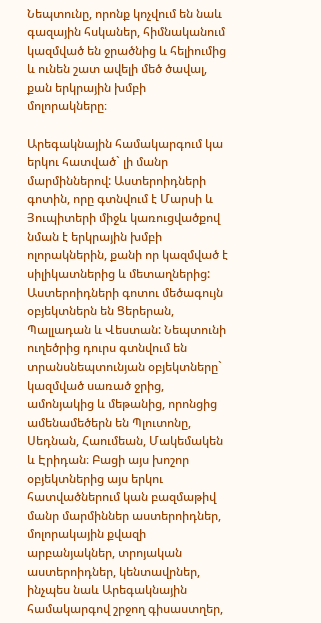Նեպտունը, որոնք կոչվում են նաև գազային հսկաներ, հիմնականում կազմված են ջրածնից և հելիումից և ունեն շատ ավելի մեծ ծավալ, քան երկրային խմբի մոլորակները։

Արեգակնային համակարգում կա երկու հատված` լի մանր մարմիններով: Աստերոիդների գոտին, որը գտնվում է Մարսի և Յուպիտերի միջև կառուցվածքով նման է երկրային խմբի ոլորակներին, քանի որ կազմված է սիլիկատներից և մետաղներից: Աստերոիդների գոտու մեծագույն օբյեկտներն են Ցերերան, Պալլադան և Վեստան: Նեպտունի ուղեծրից դուրս գտնվում են տրանսնեպտունյան օբյեկտները` կազմված սառած ջրից, ամոնյակից և մեթանից, որոնցից ամենամեծերն են Պլուտոնը, Սեդնան, Հաումեան, Մակեմակեն և Էրիդան։ Բացի այս խոշոր օբյեկտներից այս երկու հատվածներում կան բազմաթիվ մանր մարմիններ աստերոիդներ, մոլորակային քվազի արբանյակներ, տրոյական աստերոիդներ, կենտավրներ, ինչպես նաև Արեգակնային համակարգով շրջող գիսաստղեր,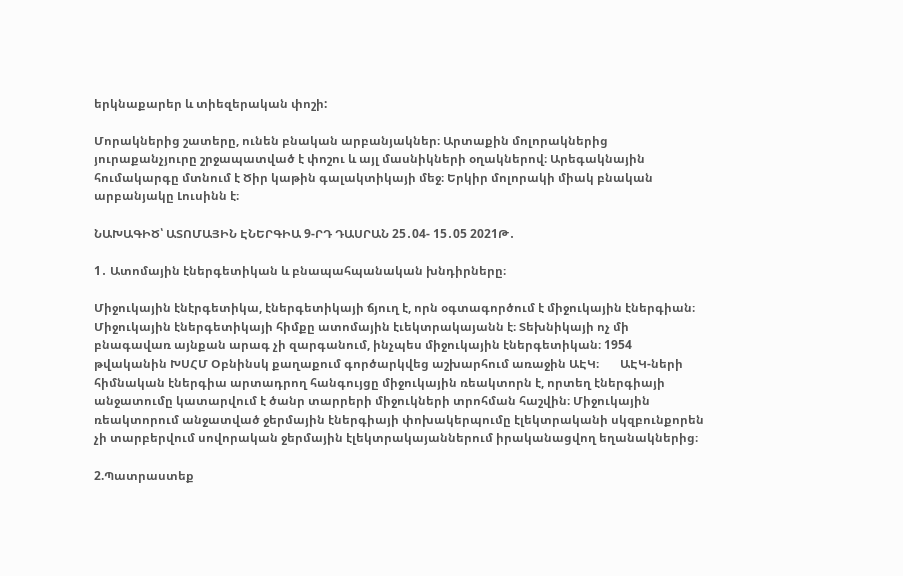երկնաքարեր և տիեզերական փոշի:

Մորակներից շատերը, ունեն բնական արբանյակներ։ Արտաքին մոլորակներից յուրաքանչյուրը շրջապատված է փոշու և այլ մասնիկների օղակներով։ Արեգակնային հումակարգը մտնում է Ծիր կաթին գալակտիկայի մեջ։ Երկիր մոլորակի միակ բնական արբանյակը Լուսինն է։

ՆԱԽԱԳԻԾ՝ ԱՏՈՄԱՅԻՆ ԷՆԵՐԳԻԱ 9-ՐԴ ԴԱՍՐԱՆ 25․04- 15․05 2021Թ․

1․ Ատոմային էներգետիկան և բնապահպանական խնդիրները։

Միջուկային էնէրգետիկա, էներգետիկայի ճյուղ է, որն օգտագործում է միջուկային էներգիան։ Միջուկային էներգետիկայի հիմքը ատոմային էւեկտրակայանն է։ Տեխնիկայի ոչ մի բնագավառ այնքան արագ չի զարգանում, ինչպես միջուկային էներգետիկան։ 1954 թվականին ԽՍՀՄ Օբնինսկ քաղաքում գործարկվեց աշխարհում առաջին ԱԷԿ։       ԱԷԿ-ների հիմնական էներգիա արտադրող հանգույցը միջուկային ռեակտորն է, որտեղ էներգիայի անջատումը կատարվում է ծանր տարրերի միջուկների տրոհման հաշվին։ Միջուկային ռեակտորում անջատված ջերմային էներգիայի փոխակերպումը էլեկտրականի սկզբունքորեն չի տարբերվում սովորական ջերմային էլեկտրակայաններում իրականացվող եղանակներից։

2.Պատրաստեք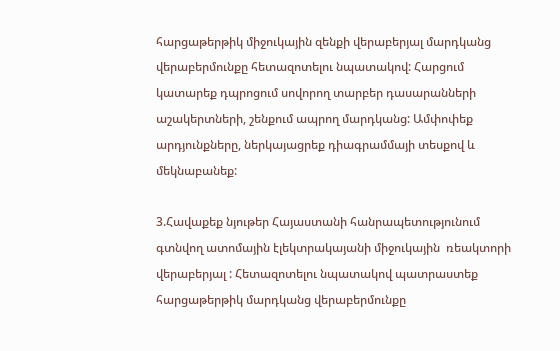հարցաթերթիկ միջուկային զենքի վերաբերյալ մարդկանց վերաբերմունքը հետազոտելու նպատակով: Հարցում կատարեք դպրոցում սովորող տարբեր դասարանների աշակերտների, շենքում ապրող մարդկանց: Ամփոփեք արդյունքները, ներկայացրեք դիագրամմայի տեսքով և մեկնաբանեք:

3.Հավաքեք նյութեր Հայաստանի հանրապետությունում գտնվող ատոմային էլեկտրակայանի միջուկային  ռեակտորի վերաբերյալ : Հետազոտելու նպատակով պատրաստեք հարցաթերթիկ մարդկանց վերաբերմունքը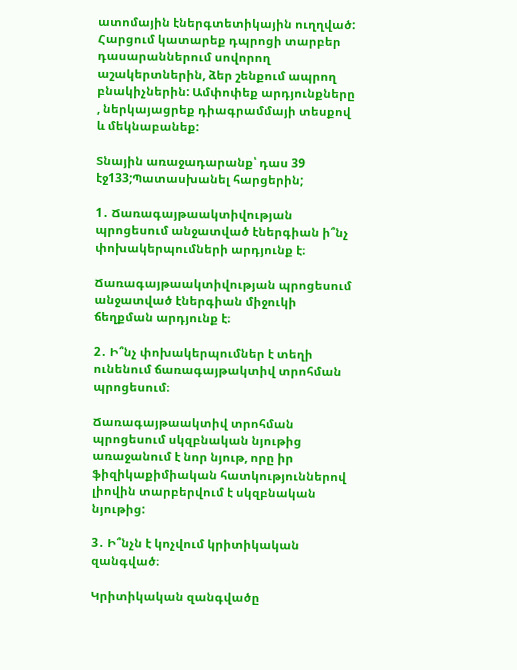ատոմային էներգտետիկային ուղղված: Հարցում կատարեք դպրոցի տարբեր դասարաններում սովորող աշակերտներին, ձեր շենքում ապրող բնակիչներին: Ամփոփեք արդյունքները , ներկայացրեք դիագրամմայի տեսքով և մեկնաբանեք:

Տնային առաջադարանք՝ դաս 39 էջ133;Պատասխանել հարցերին;

1․ Ճառագայթաակտիվության պրոցեսում անջատված էներգիան ի՞նչ փոխակերպումների արդյունք է։

Ճառագայթաակտիվության պրոցեսում անջատված էներգիան միջուկի ճեղքման արդյունք է։

2․ Ի՞նչ փոխակերպումներ է տեղի ունենում ճառագայթակտիվ տրոհման պրոցեսում։

Ճառագայթաակտիվ տրոհման պրոցեսում սկզբնական նյութից առաջանում է նոր նյութ, որը իր ֆիզիկաքիմիական հատկություններով լիովին տարբերվում է սկզբնական նյութից:

3․ Ի՞նչն է կոչվում կրիտիկական զանգված։

Կրիտիկական զանգվածը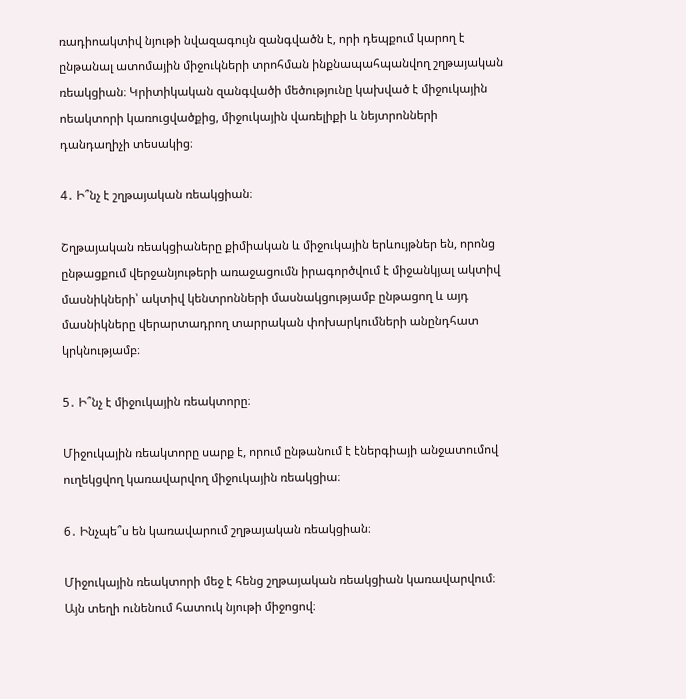ռադիոակտիվ նյութի նվազագույն զանգվածն է, որի դեպքում կարող է ընթանալ ատոմային միջուկների տրոհման ինքնապահպանվող շղթայական ռեակցիան։ Կրիտիկական զանգվածի մեծությունը կախված է միջուկային ոեակտորի կառուցվածքից, միջուկային վառելիքի և նեյտրոնների դանդաղիչի տեսակից։

4․ Ի՞նչ է շղթայական ռեակցիան։

Շղթայական ռեակցիաները քիմիական և միջուկային երևույթներ են, որոնց ընթացքում վերջանյութերի առաջացումն իրագործվում է միջանկյալ ակտիվ մասնիկների՝ ակտիվ կենտրոնների մասնակցությամբ ընթացող և այդ մասնիկները վերարտադրող տարրական փոխարկումների անընդհատ կրկնությամբ։

5․ Ի՞նչ է միջուկային ռեակտորը։

Միջուկային ռեակտորը սարք է, որում ընթանում է էներգիայի անջատումով ուղեկցվող կառավարվող միջուկային ռեակցիա։

6․ Ինչպե՞ս են կառավարում շղթայական ռեակցիան։

Միջուկային ռեակտորի մեջ է հենց շղթայական ռեակցիան կառավարվում։ Այն տեղի ունենում հատուկ նյութի միջոցով։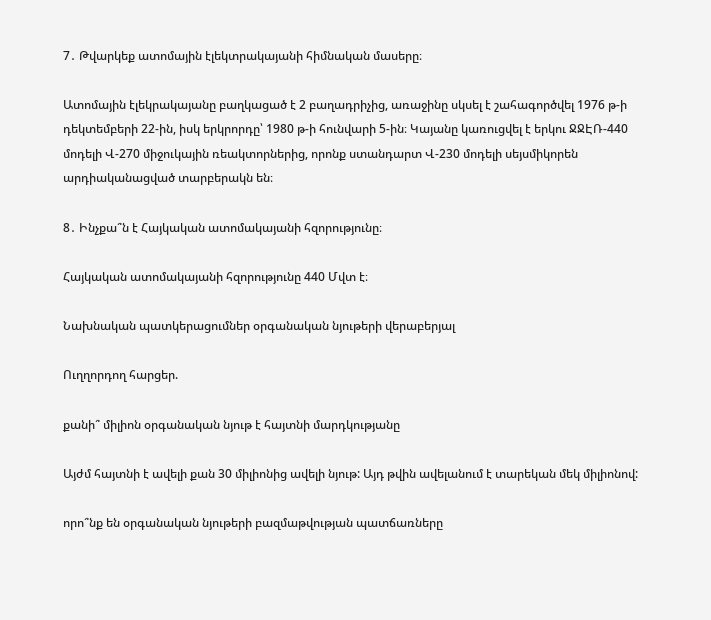7․ Թվարկեք ատոմային էլեկտրակայանի հիմնական մասերը։

Ատոմային էլեկրակայանը բաղկացած է 2 բաղադրիչից, առաջինը սկսել է շահագործվել 1976 թ-ի դեկտեմբերի 22-ին, իսկ երկրորդը՝ 1980 թ-ի հունվարի 5-ին։ Կայանը կառուցվել է երկու ՋՋԷՌ-440 մոդելի Վ-270 միջուկային ռեակտորներից, որոնք ստանդարտ Վ-230 մոդելի սեյսմիկորեն արդիականացված տարբերակն են։

8․ Ինչքա՞ն է Հայկական ատոմակայանի հզորությունը։

Հայկական ատոմակայանի հզորությունը 440 Մվտ է։

Նախնական պատկերացումներ օրգանական նյութերի վերաբերյալ

Ուղղորդող հարցեր.

քանի՞ միլիոն օրգանական նյութ է հայտնի մարդկությանը

Այժմ հայտնի է ավելի քան 30 միլիոնից ավելի նյութ: Այդ թվին ավելանում է տարեկան մեկ միլիոնով:

որո՞նք են օրգանական նյութերի բազմաթվության պատճառները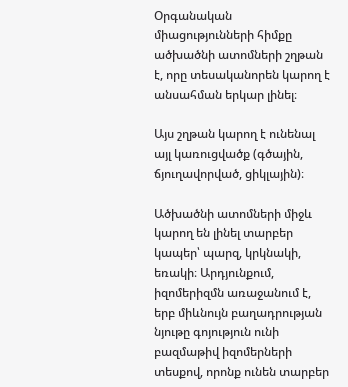Օրգանական միացությունների հիմքը ածխածնի ատոմների շղթան է, որը տեսականորեն կարող է անսահման երկար լինել։

Այս շղթան կարող է ունենալ այլ կառուցվածք (գծային, ճյուղավորված, ցիկլային)։

Ածխածնի ատոմների միջև կարող են լինել տարբեր կապեր՝ պարզ, կրկնակի, եռակի։ Արդյունքում, իզոմերիզմն առաջանում է, երբ միևնույն բաղադրության նյութը գոյություն ունի բազմաթիվ իզոմերների տեսքով, որոնք ունեն տարբեր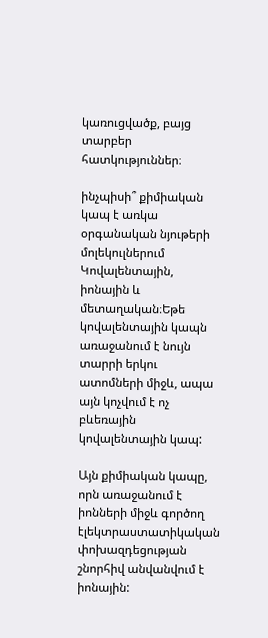կառուցվածք, բայց տարբեր հատկություններ։

ինչպիսի՞ քիմիական կապ է առկա օրգանական նյութերի մոլեկուլներում Կովալենտային, իոնային և մետաղական։Եթե կովալենտային կապն առաջանում է նույն տարրի երկու ատոմների միջև, ապա այն կոչվում է ոչ բևեռային կովալենտային կապ:

Այն քիմիական կապը, որն առաջանում է իոնների միջև գործող էլեկտրաստատիկական փոխազդեցության շնորհիվ անվանվում է իոնային: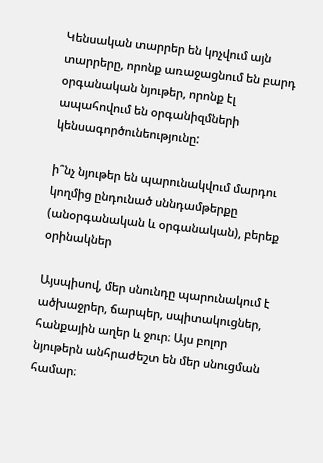Կենսական տարրեր են կոչվում այն տարրերը, որոնք առաջացնում են բարդ օրգանական նյութեր, որոնք էլ ապահովում են օրգանիզմների կենսագործունեությունը:

ի՞նչ նյութեր են պարունակվում մարդու կողմից ընդունած սննդամթերքը (անօրգանական և օրգանական), բերեք օրինակներ

Այսպիսով, մեր սնունդը պարունակում է ածխաջրեր, ճարպեր, սպիտակուցներ, հանքային աղեր և ջուր։ Այս բոլոր նյութերն անհրաժեշտ են մեր սնուցման համար։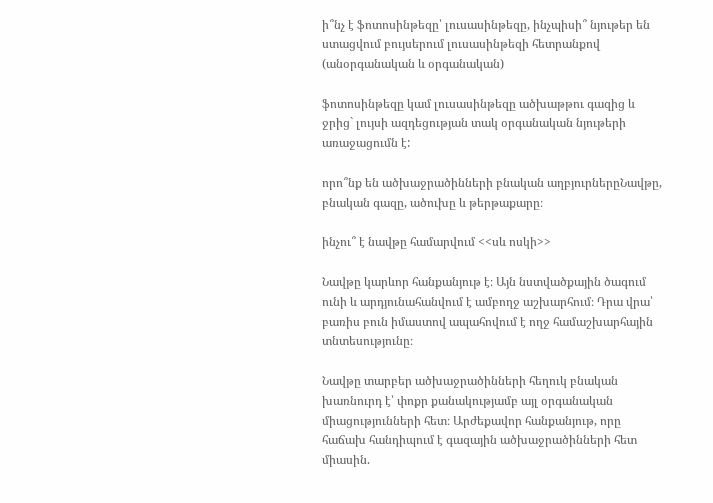ի՞նչ է ֆոտոսինթեզը՝ լուսասինթեզը, ինչպիսի՞ նյութեր են ստացվում բույսերում լուսասինթեզի հետրանքով (անօրգանական և օրգանական)

ֆոտոսինթեզը կամ լուսասինթեզը ածխաթթու գազից և ջրից` լույսի ազդեցության տակ օրգանական նյութերի առաջացումն է:

որո՞նք են ածխաջրածինների բնական աղբյուրներըՆավթը, բնական գազը, ածուխը և թերթաքարը։

ինչու՞ է նավթը համարվում <<սև ոսկի>>

Նավթը կարևոր հանքանյութ է։ Այն նստվածքային ծագում ունի և արդյունահանվում է ամբողջ աշխարհում։ Դրա վրա՝ բառիս բուն իմաստով ապահովում է ողջ համաշխարհային տնտեսությունը։

Նավթը տարբեր ածխաջրածինների հեղուկ բնական խառնուրդ է՝ փոքր քանակությամբ այլ օրգանական միացությունների հետ։ Արժեքավոր հանքանյութ, որը հաճախ հանդիպում է գազային ածխաջրածինների հետ միասին.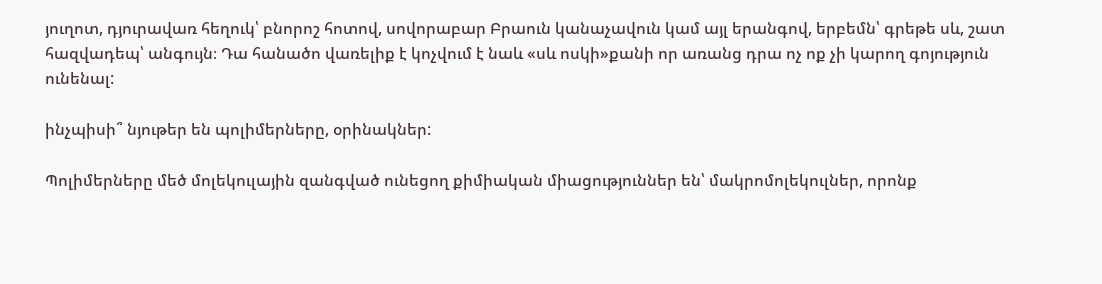յուղոտ, դյուրավառ հեղուկ՝ բնորոշ հոտով, սովորաբար Բրաուն կանաչավուն կամ այլ երանգով, երբեմն՝ գրեթե սև, շատ հազվադեպ՝ անգույն։ Դա հանածո վառելիք է կոչվում է նաև «սև ոսկի»քանի որ առանց դրա ոչ ոք չի կարող գոյություն ունենալ:

ինչպիսի՞ նյութեր են պոլիմերները, օրինակներ:

Պոլիմերները մեծ մոլեկուլային զանգված ունեցող քիմիական միացություններ են՝ մակրոմոլեկուլներ, որոնք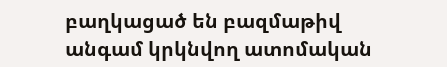բաղկացած են բազմաթիվ անգամ կրկնվող ատոմական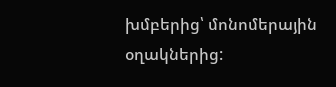խմբերից՝ մոնոմերային օղակներից: